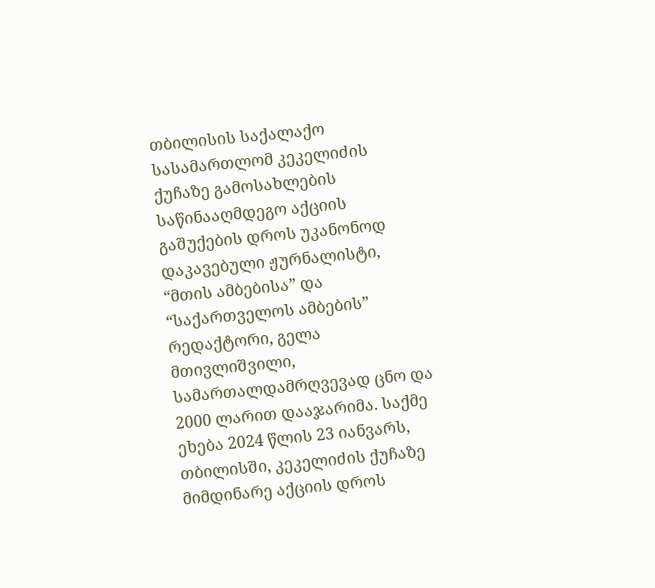თბილისის საქალაქო სასამართლომ კეკელიძის ქუჩაზე გამოსახლების საწინააღმდეგო აქციის გაშუქების დროს უკანონოდ დაკავებული ჟურნალისტი, “მთის ამბებისა” და “საქართველოს ამბების” რედაქტორი, გელა მთივლიშვილი, სამართალდამრღვევად ცნო და 2000 ლარით დააჯარიმა. საქმე ეხება 2024 წლის 23 იანვარს, თბილისში, კეკელიძის ქუჩაზე მიმდინარე აქციის დროს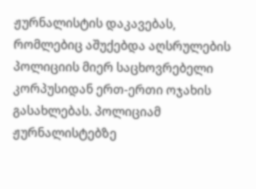ჟურნალისტის დაკავებას, რომლებიც აშუქებდა აღსრულების პოლიციის მიერ საცხოვრებელი კორპუსიდან ერთ-ერთი ოჯახის გასახლებას. პოლიციამ ჟურნალისტებზე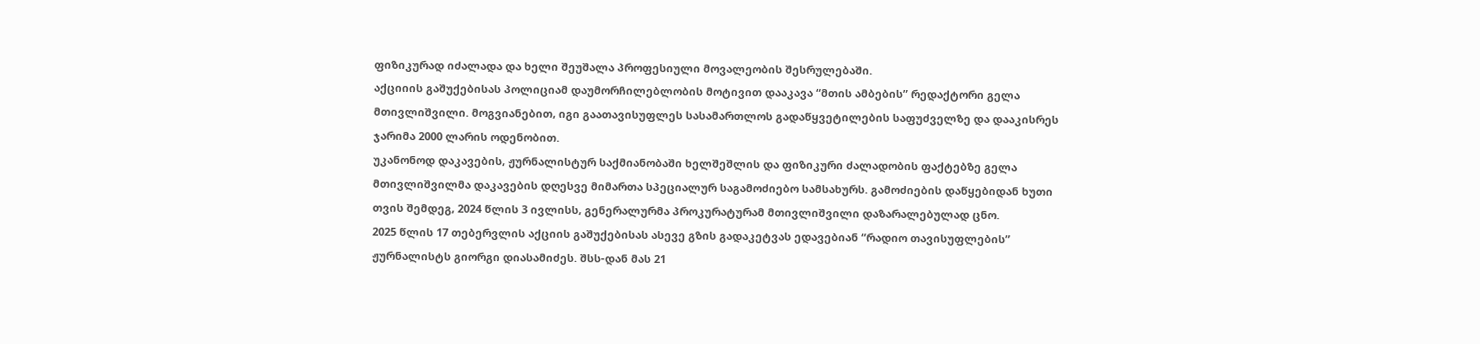ფიზიკურად იძალადა და ხელი შეუშალა პროფესიული მოვალეობის შესრულებაში.
აქციიის გაშუქებისას პოლიციამ დაუმორჩილებლობის მოტივით დააკავა “მთის ამბების” რედაქტორი გელა მთივლიშვილი. მოგვიანებით, იგი გაათავისუფლეს სასამართლოს გადაწყვეტილების საფუძველზე და დააკისრეს ჯარიმა 2000 ლარის ოდენობით.
უკანონოდ დაკავების, ჟურნალისტურ საქმიანობაში ხელშეშლის და ფიზიკური ძალადობის ფაქტებზე გელა მთივლიშვილმა დაკავების დღესვე მიმართა სპეციალურ საგამოძიებო სამსახურს. გამოძიების დაწყებიდან ხუთი თვის შემდეგ, 2024 წლის 3 ივლისს, გენერალურმა პროკურატურამ მთივლიშვილი დაზარალებულად ცნო.
2025 წლის 17 თებერვლის აქციის გაშუქებისას ასევე გზის გადაკეტვას ედავებიან “რადიო თავისუფლების” ჟურნალისტს გიორგი დიასამიძეს. შსს-დან მას 21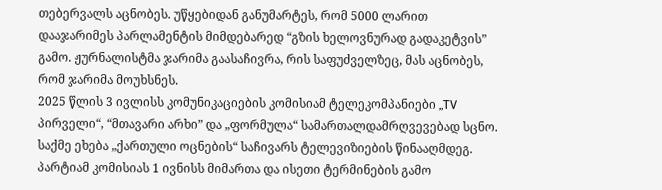თებერვალს აცნობეს. უწყებიდან განუმარტეს, რომ 5000 ლარით დააჯარიმეს პარლამენტის მიმდებარედ “გზის ხელოვნურად გადაკეტვის” გამო. ჟურნალისტმა ჯარიმა გაასაჩივრა, რის საფუძველზეც, მას აცნობეს, რომ ჯარიმა მოუხსნეს.
2025 წლის 3 ივლისს კომუნიკაციების კომისიამ ტელეკომპანიები „TV პირველი“, “მთავარი არხი” და „ფორმულა“ სამართალდამრღვევებად სცნო. საქმე ეხება „ქართული ოცნების“ საჩივარს ტელევიზიების წინააღმდეგ. პარტიამ კომისიას 1 ივნისს მიმართა და ისეთი ტერმინების გამო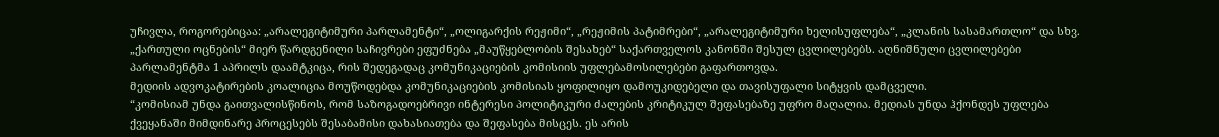უჩივლა, როგორებიცაა: „არალეგიტიმური პარლამენტი“, „ოლიგარქის რეჟიმი“, „რეჟიმის პატიმრები“, „არალეგიტიმური ხელისუფლება“, „კლანის სასამართლო“ და სხვ. „ქართული ოცნების“ მიერ წარდგენილი საჩივრები ეფუძნება „მაუწყებლობის შესახებ“ საქართველოს კანონში შესულ ცვლილებებს. აღნიშნული ცვლილებები პარლამენტმა 1 აპრილს დაამტკიცა, რის შედეგადაც კომუნიკაციების კომისიის უფლებამოსილებები გაფართოვდა.
მედიის ადვოკატირების კოალიცია მოუწოდებდა კომუნიკაციების კომისიას ყოფილიყო დამოუკიდებელი და თავისუფალი სიტყვის დამცველი.
“კომისიამ უნდა გაითვალისწინოს, რომ საზოგადოებრივი ინტერესი პოლიტიკური ძალების კრიტიკულ შეფასებაზე უფრო მაღალია. მედიას უნდა ჰქონდეს უფლება ქვეყანაში მიმდინარე პროცესებს შესაბამისი დახასიათება და შეფასება მისცეს. ეს არის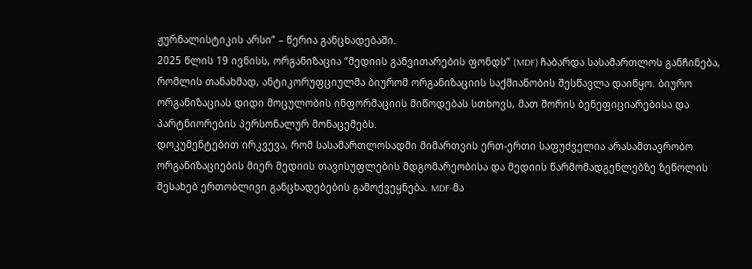ჟურნალისტიკის არსი” – წერია განცხადებაში.
2025 წლის 19 ივნისს, ორგანიზაცია “მედიის განვითარების ფონდს” (MDF) ჩაბარდა სასამართლოს განჩინება, რომლის თანახმად, ანტიკორუფციულმა ბიურომ ორგანიზაციის საქმიანობის შესწავლა დაიწყო. ბიურო ორგანიზაციას დიდი მოცულობის ინფორმაციის მიწოდებას სთხოვს, მათ შორის ბენეფიციარებისა და პარტნიორების პერსონალურ მონაცემებს.
დოკუმენტებით ირკვევა, რომ სასამართლოსადმი მიმართვის ერთ-ერთი საფუძველია არასამთავრობო ორგანიზაციების მიერ მედიის თავისუფლების მდგომარეობისა და მედიის წარმომადგენლებზე ზეწოლის შესახებ ერთობლივი განცხადებების გამოქვეყნება. MDF-მა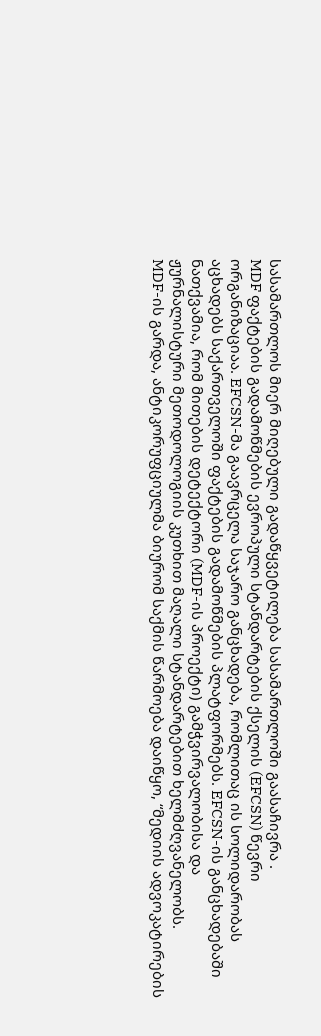სასამართლოს მიერ მიღებული გადაწყვეტილება სასამართლოში გაასაჩივრა .
MDF ფაქტების გადამოწმების ევროპული სტანდარტების ქსელის (EFCSN) წევრი ორგანიზაციაა. EFCSN-მა გაავრცელა საჯარო განცხადება, რომლითაც ის სოლიდარობას აცხადებს საქართველოში ფაქტების გადამოწმების პლატფორმებს. EFCSN-ის განცხადებაში ნათქვამია, რომ მითების დეტექტორი (MDF-ის პროექტი) გამჭვირვალობისა და ჟურნალისტური მეთოდოლოგიის კუთხით მაღალი სტანდარტებით ხელმძღვანელობს.
MDF-ის გარდა, ანტიკორუფციულმა ბიურომ საქმის წარმოება დაიწყო, “მედიის ადვოკატირების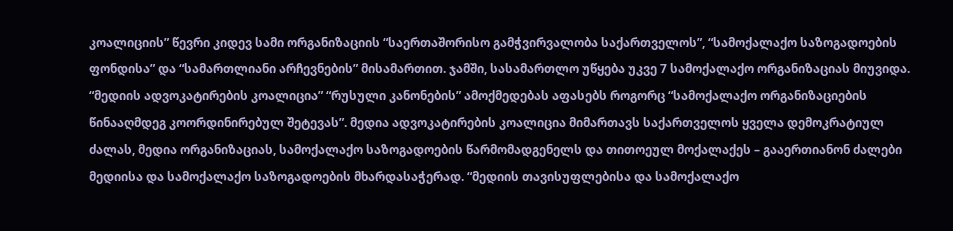კოალიციის” წევრი კიდევ სამი ორგანიზაციის “საერთაშორისო გამჭვირვალობა საქართველოს”, “სამოქალაქო საზოგადოების ფონდისა” და “სამართლიანი არჩევნების” მისამართით. ჯამში, სასამართლო უწყება უკვე 7 სამოქალაქო ორგანიზაციას მიუვიდა.
“მედიის ადვოკატირების კოალიცია” “რუსული კანონების” ამოქმედებას აფასებს როგორც “სამოქალაქო ორგანიზაციების წინააღმდეგ კოორდინირებულ შეტევას”. მედია ადვოკატირების კოალიცია მიმართავს საქართველოს ყველა დემოკრატიულ ძალას, მედია ორგანიზაციას, სამოქალაქო საზოგადოების წარმომადგენელს და თითოეულ მოქალაქეს – გააერთიანონ ძალები მედიისა და სამოქალაქო საზოგადოების მხარდასაჭერად. “მედიის თავისუფლებისა და სამოქალაქო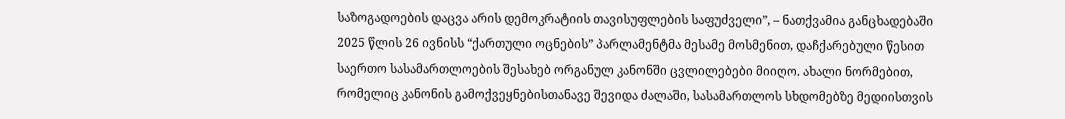საზოგადოების დაცვა არის დემოკრატიის თავისუფლების საფუძველი”, – ნათქვამია განცხადებაში
2025 წლის 26 ივნისს “ქართული ოცნების” პარლამენტმა მესამე მოსმენით, დაჩქარებული წესით საერთო სასამართლოების შესახებ ორგანულ კანონში ცვლილებები მიიღო. ახალი ნორმებით, რომელიც კანონის გამოქვეყნებისთანავე შევიდა ძალაში, სასამართლოს სხდომებზე მედიისთვის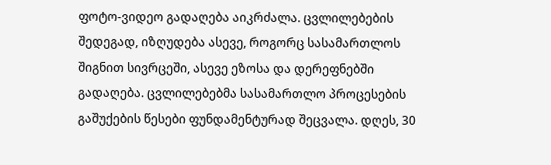ფოტო-ვიდეო გადაღება აიკრძალა. ცვლილებების შედეგად, იზღუდება ასევე, როგორც სასამართლოს შიგნით სივრცეში, ასევე ეზოსა და დერეფნებში გადაღება. ცვლილებებმა სასამართლო პროცესების გაშუქების წესები ფუნდამენტურად შეცვალა. დღეს, 30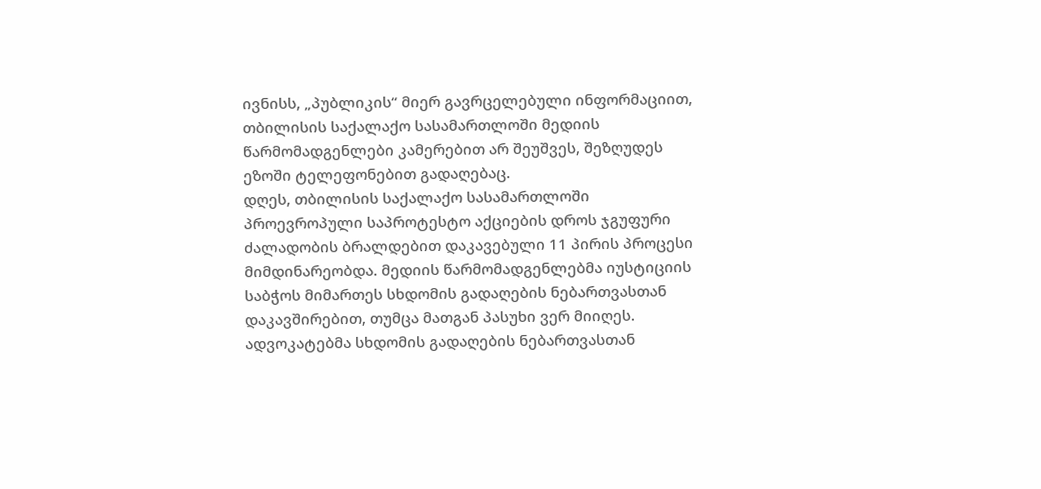ივნისს, „პუბლიკის“ მიერ გავრცელებული ინფორმაციით, თბილისის საქალაქო სასამართლოში მედიის წარმომადგენლები კამერებით არ შეუშვეს, შეზღუდეს ეზოში ტელეფონებით გადაღებაც.
დღეს, თბილისის საქალაქო სასამართლოში პროევროპული საპროტესტო აქციების დროს ჯგუფური ძალადობის ბრალდებით დაკავებული 11 პირის პროცესი მიმდინარეობდა. მედიის წარმომადგენლებმა იუსტიციის საბჭოს მიმართეს სხდომის გადაღების ნებართვასთან დაკავშირებით, თუმცა მათგან პასუხი ვერ მიიღეს. ადვოკატებმა სხდომის გადაღების ნებართვასთან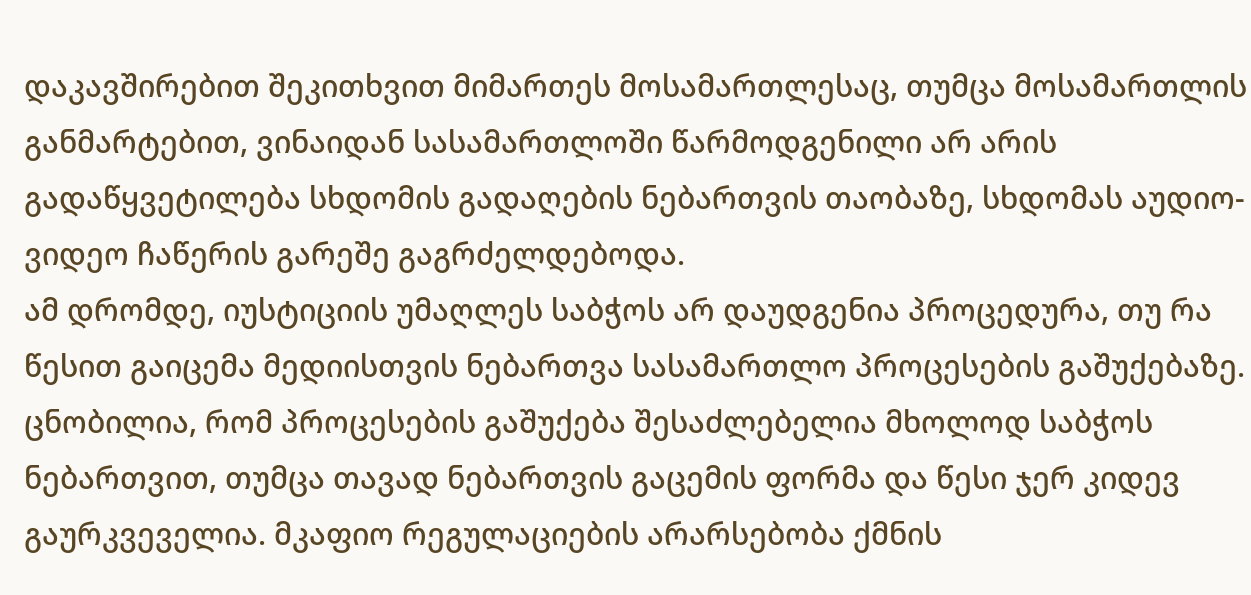დაკავშირებით შეკითხვით მიმართეს მოსამართლესაც, თუმცა მოსამართლის განმარტებით, ვინაიდან სასამართლოში წარმოდგენილი არ არის გადაწყვეტილება სხდომის გადაღების ნებართვის თაობაზე, სხდომას აუდიო-ვიდეო ჩაწერის გარეშე გაგრძელდებოდა.
ამ დრომდე, იუსტიციის უმაღლეს საბჭოს არ დაუდგენია პროცედურა, თუ რა წესით გაიცემა მედიისთვის ნებართვა სასამართლო პროცესების გაშუქებაზე. ცნობილია, რომ პროცესების გაშუქება შესაძლებელია მხოლოდ საბჭოს ნებართვით, თუმცა თავად ნებართვის გაცემის ფორმა და წესი ჯერ კიდევ გაურკვეველია. მკაფიო რეგულაციების არარსებობა ქმნის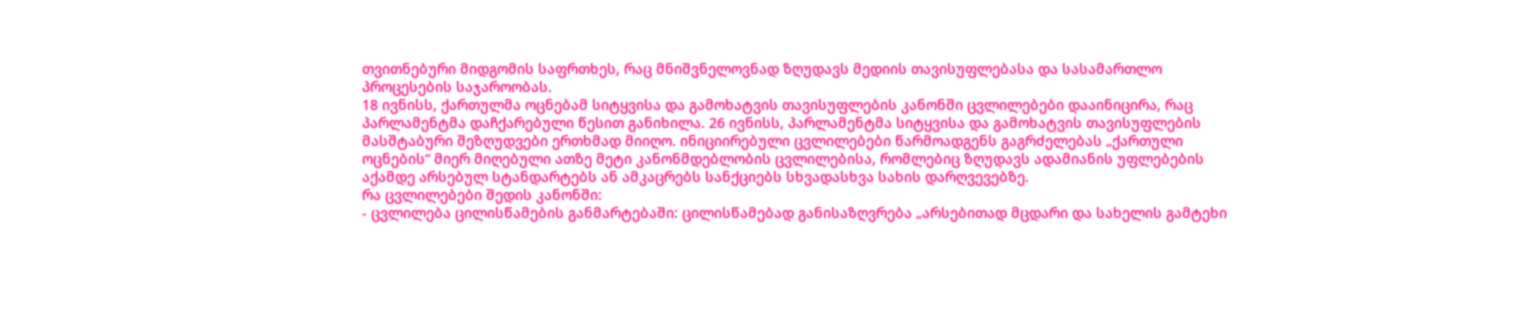თვითნებური მიდგომის საფრთხეს, რაც მნიშვნელოვნად ზღუდავს მედიის თავისუფლებასა და სასამართლო პროცესების საჯაროობას.
18 ივნისს, ქართულმა ოცნებამ სიტყვისა და გამოხატვის თავისუფლების კანონში ცვლილებები დააინიცირა, რაც პარლამენტმა დაჩქარებული წესით განიხილა. 26 ივნისს, პარლამენტმა სიტყვისა და გამოხატვის თავისუფლების მასშტაბური შეზღუდვები ერთხმად მიიღო. ინიციირებული ცვლილებები წარმოადგენს გაგრძელებას „ქართული ოცნების“ მიერ მიღებული ათზე მეტი კანონმდებლობის ცვლილებისა, რომლებიც ზღუდავს ადამიანის უფლებების აქამდე არსებულ სტანდარტებს ან ამკაცრებს სანქციებს სხვადასხვა სახის დარღვევებზე.
რა ცვლილებები შედის კანონში:
- ცვლილება ცილისწამების განმარტებაში: ცილისწამებად განისაზღვრება „არსებითად მცდარი და სახელის გამტეხი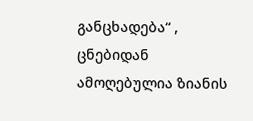განცხადება“ , ცნებიდან ამოღებულია ზიანის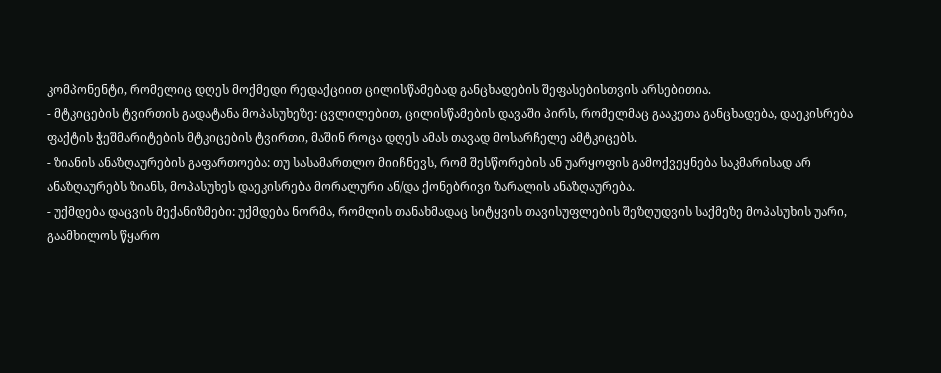კომპონენტი, რომელიც დღეს მოქმედი რედაქციით ცილისწამებად განცხადების შეფასებისთვის არსებითია.
- მტკიცების ტვირთის გადატანა მოპასუხეზე: ცვლილებით, ცილისწამების დავაში პირს, რომელმაც გააკეთა განცხადება, დაეკისრება ფაქტის ჭეშმარიტების მტკიცების ტვირთი, მაშინ როცა დღეს ამას თავად მოსარჩელე ამტკიცებს.
- ზიანის ანაზღაურების გაფართოება: თუ სასამართლო მიიჩნევს, რომ შესწორების ან უარყოფის გამოქვეყნება საკმარისად არ ანაზღაურებს ზიანს, მოპასუხეს დაეკისრება მორალური ან/და ქონებრივი ზარალის ანაზღაურება.
- უქმდება დაცვის მექანიზმები: უქმდება ნორმა, რომლის თანახმადაც სიტყვის თავისუფლების შეზღუდვის საქმეზე მოპასუხის უარი, გაამხილოს წყარო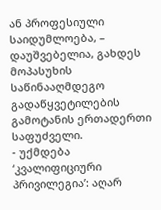ან პროფესიული საიდუმლოება, – დაუშვებელია, გახდეს მოპასუხის საწინააღმდეგო გადაწყვეტილების გამოტანის ერთადერთი საფუძველი.
- უქმდება ‘კვალიფიციური პრივილეგია’: აღარ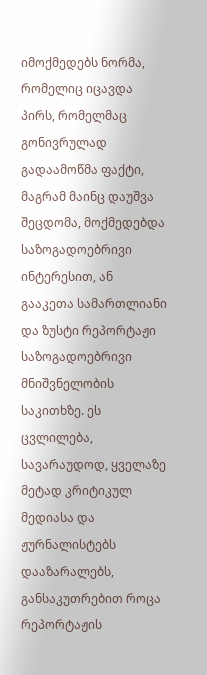იმოქმედებს ნორმა, რომელიც იცავდა პირს, რომელმაც გონივრულად გადაამოწმა ფაქტი, მაგრამ მაინც დაუშვა შეცდომა, მოქმედებდა საზოგადოებრივი ინტერესით, ან გააკეთა სამართლიანი და ზუსტი რეპორტაჟი საზოგადოებრივი მნიშვნელობის საკითხზე. ეს ცვლილება, სავარაუდოდ, ყველაზე მეტად კრიტიკულ მედიასა და ჟურნალისტებს დააზარალებს, განსაკუთრებით როცა რეპორტაჟის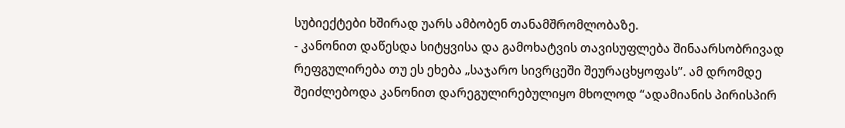სუბიექტები ხშირად უარს ამბობენ თანამშრომლობაზე.
- კანონით დაწესდა სიტყვისა და გამოხატვის თავისუფლება შინაარსობრივად რეფგულირება თუ ეს ეხება „საჯარო სივრცეში შეურაცხყოფას”. ამ დრომდე შეიძლებოდა კანონით დარეგულირებულიყო მხოლოდ “ადამიანის პირისპირ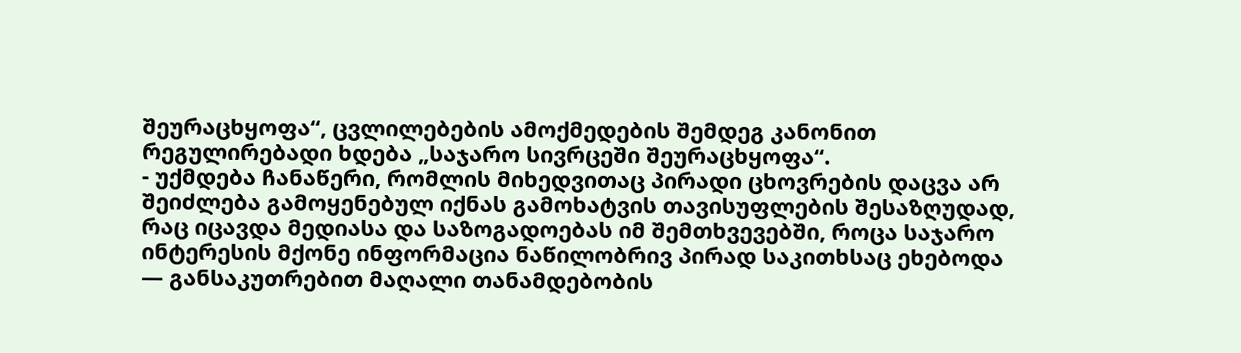შეურაცხყოფა“, ცვლილებების ამოქმედების შემდეგ კანონით რეგულირებადი ხდება „საჯარო სივრცეში შეურაცხყოფა“.
- უქმდება ჩანაწერი, რომლის მიხედვითაც პირადი ცხოვრების დაცვა არ შეიძლება გამოყენებულ იქნას გამოხატვის თავისუფლების შესაზღუდად, რაც იცავდა მედიასა და საზოგადოებას იმ შემთხვევებში, როცა საჯარო ინტერესის მქონე ინფორმაცია ნაწილობრივ პირად საკითხსაც ეხებოდა — განსაკუთრებით მაღალი თანამდებობის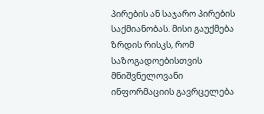პირების ან საჯარო პირების საქმიანობას. მისი გაუქმება ზრდის რისკს, რომ საზოგადოებისთვის მნიშვნელოვანი ინფორმაციის გავრცელება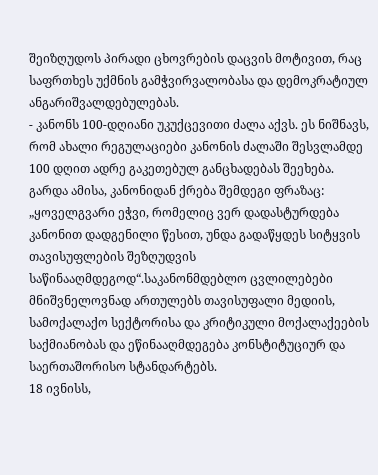შეიზღუდოს პირადი ცხოვრების დაცვის მოტივით, რაც საფრთხეს უქმნის გამჭვირვალობასა და დემოკრატიულ ანგარიშვალდებულებას.
- კანონს 100-დღიანი უკუქცევითი ძალა აქვს. ეს ნიშნავს, რომ ახალი რეგულაციები კანონის ძალაში შესვლამდე 100 დღით ადრე გაკეთებულ განცხადებას შეეხება.
გარდა ამისა, კანონიდან ქრება შემდეგი ფრაზაც: „ყოველგვარი ეჭვი, რომელიც ვერ დადასტურდება კანონით დადგენილი წესით, უნდა გადაწყდეს სიტყვის თავისუფლების შეზღუდვის საწინააღმდეგოდ“.საკანონმდებლო ცვლილებები მნიშვნელოვნად ართულებს თავისუფალი მედიის, სამოქალაქო სექტორისა და კრიტიკული მოქალაქეების საქმიანობას და ეწინააღმდეგება კონსტიტუციურ და საერთაშორისო სტანდარტებს.
18 ივნისს,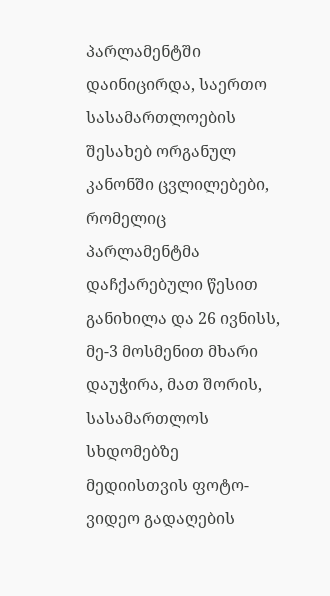პარლამენტში დაინიცირდა, საერთო სასამართლოების შესახებ ორგანულ კანონში ცვლილებები, რომელიც პარლამენტმა დაჩქარებული წესით განიხილა და 26 ივნისს, მე-3 მოსმენით მხარი დაუჭირა, მათ შორის, სასამართლოს სხდომებზე მედიისთვის ფოტო-ვიდეო გადაღების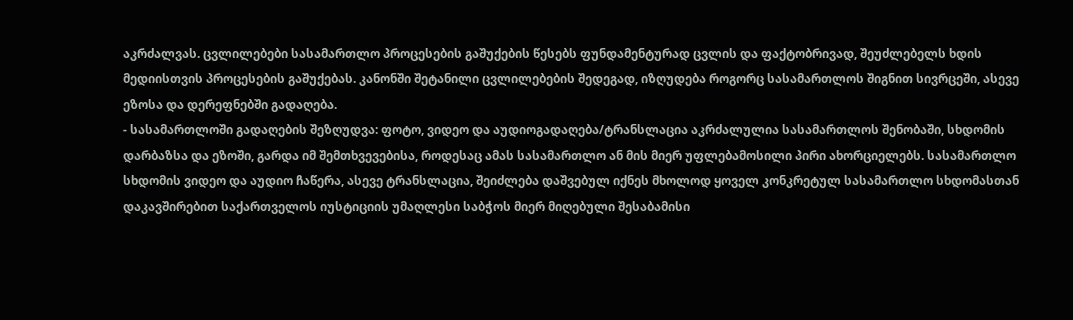აკრძალვას. ცვლილებები სასამართლო პროცესების გაშუქების წესებს ფუნდამენტურად ცვლის და ფაქტობრივად, შეუძლებელს ხდის მედიისთვის პროცესების გაშუქებას. კანონში შეტანილი ცვლილებების შედეგად, იზღუდება როგორც სასამართლოს შიგნით სივრცეში, ასევე ეზოსა და დერეფნებში გადაღება.
- სასამართლოში გადაღების შეზღუდვა: ფოტო, ვიდეო და აუდიოგადაღება/ტრანსლაცია აკრძალულია სასამართლოს შენობაში, სხდომის დარბაზსა და ეზოში, გარდა იმ შემთხვევებისა, როდესაც ამას სასამართლო ან მის მიერ უფლებამოსილი პირი ახორციელებს. სასამართლო სხდომის ვიდეო და აუდიო ჩაწერა, ასევე ტრანსლაცია, შეიძლება დაშვებულ იქნეს მხოლოდ ყოველ კონკრეტულ სასამართლო სხდომასთან დაკავშირებით საქართველოს იუსტიციის უმაღლესი საბჭოს მიერ მიღებული შესაბამისი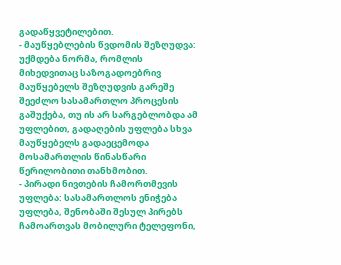გადაწყვეტილებით.
- მაუწყებლების წვდომის შეზღუდვა: უქმდება ნორმა, რომლის მიხედვითაც საზოგადოებრივ მაუწყებელს შეზღუდვის გარეშე შეეძლო სასამართლო პროცესის გაშუქება, თუ ის არ სარგებლობდა ამ უფლებით, გადაღების უფლება სხვა მაუწყებელს გადაეცემოდა მოსამართლის წინასწარი წერილობითი თანხმობით.
- პირადი ნივთების ჩამორთმევის უფლება: სასამართლოს ენიჭება უფლება, შენობაში შესულ პირებს ჩამოართვას მობილური ტელეფონი,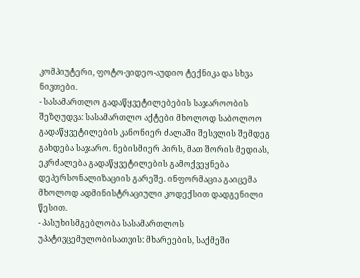კომპიუტერი, ფოტო-ვიდეო-აუდიო ტექნიკა და სხვა ნივთები.
- სასამართლო გადაწყვეტილებების საჯაროობის შეზღუდვა: სასამართლო აქტები მხოლოდ საბოლოო გადაწყვეტილების კანონიერ ძალაში შესვლის შემდეგ გახდება საჯარო. ნებისმიერ პირს, მათ შორის მედიას, ეკრძალება გადაწყვეტილების გამოქვეყნება დეპერსონალიზაციის გარეშე. ინფორმაცია გაიცემა მხოლოდ ადმინისტრაციული კოდექსით დადგენილი წესით.
- პასუხისმგებლობა სასამართლოს უპატივცემულობისათვის: მხარეების, საქმეში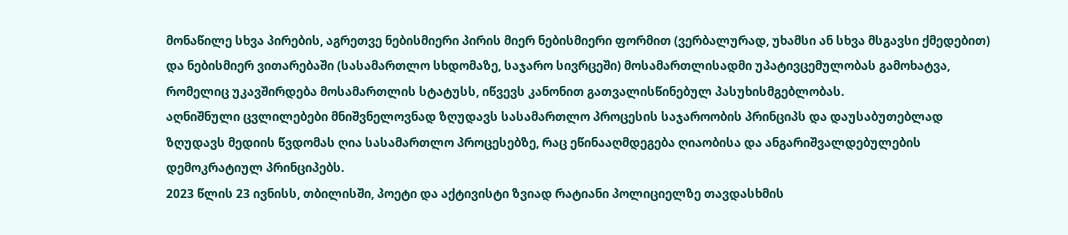მონაწილე სხვა პირების, აგრეთვე ნებისმიერი პირის მიერ ნებისმიერი ფორმით (ვერბალურად, უხამსი ან სხვა მსგავსი ქმედებით) და ნებისმიერ ვითარებაში (სასამართლო სხდომაზე, საჯარო სივრცეში) მოსამართლისადმი უპატივცემულობას გამოხატვა, რომელიც უკავშირდება მოსამართლის სტატუსს, იწვევს კანონით გათვალისწინებულ პასუხისმგებლობას.
აღნიშნული ცვლილებები მნიშვნელოვნად ზღუდავს სასამართლო პროცესის საჯაროობის პრინციპს და დაუსაბუთებლად ზღუდავს მედიის წვდომას ღია სასამართლო პროცესებზე, რაც ეწინააღმდეგება ღიაობისა და ანგარიშვალდებულების დემოკრატიულ პრინციპებს.
2023 წლის 23 ივნისს, თბილისში, პოეტი და აქტივისტი ზვიად რატიანი პოლიციელზე თავდასხმის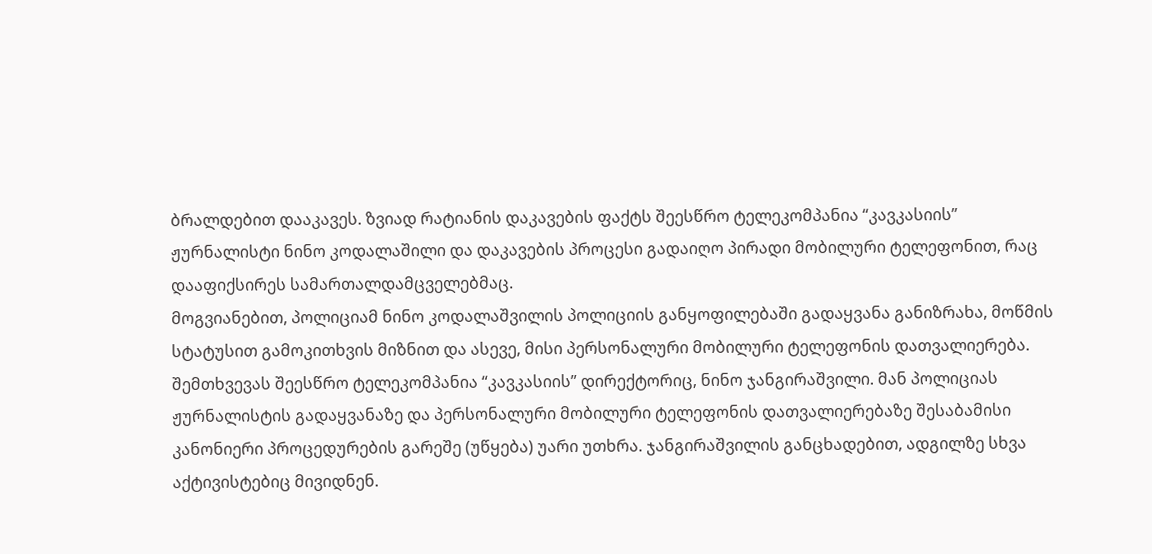ბრალდებით დააკავეს. ზვიად რატიანის დაკავების ფაქტს შეესწრო ტელეკომპანია “კავკასიის” ჟურნალისტი ნინო კოდალაშილი და დაკავების პროცესი გადაიღო პირადი მობილური ტელეფონით, რაც დააფიქსირეს სამართალდამცველებმაც.
მოგვიანებით, პოლიციამ ნინო კოდალაშვილის პოლიციის განყოფილებაში გადაყვანა განიზრახა, მოწმის სტატუსით გამოკითხვის მიზნით და ასევე, მისი პერსონალური მობილური ტელეფონის დათვალიერება. შემთხვევას შეესწრო ტელეკომპანია “კავკასიის” დირექტორიც, ნინო ჯანგირაშვილი. მან პოლიციას ჟურნალისტის გადაყვანაზე და პერსონალური მობილური ტელეფონის დათვალიერებაზე შესაბამისი კანონიერი პროცედურების გარეშე (უწყება) უარი უთხრა. ჯანგირაშვილის განცხადებით, ადგილზე სხვა აქტივისტებიც მივიდნენ.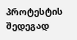პროტესტის შედეგად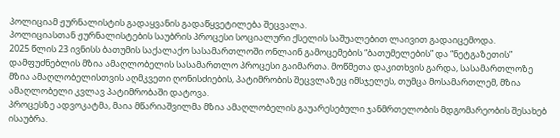პოლიციამ ჟურნალისტის გადაყვანის გადაწყვეტილება შეცვალა.
პოლიციასთან ჟურნალისტების საუბრის პროცესი სოციალური ქსელის საშუალებით ლაივით გადაიცემოდა.
2025 წლის 23 ივნისს ბათუმის საქალაქო სასამართლოში ონლაინ გამოცემების “ბათუმელების” და “ნეტგაზეთის” დამფუძნებლის მზია ამაღლობელის სასამართლო პროცესი გაიმართა. მოწმეთა დაკითხვის გარდა, სასამართლოზე მზია ამაღლობელისთვის აღმკვეთი ღონისძიების, პატიმრობის შეცვლაზეც იმსჯელეს, თუმცა მოსამართლემ, მზია ამაღლობელი კვლავ პატიმრობაში დატოვა.
პროცესზე ადვოკატმა, მაია მწარიაშვილმა მზია ამაღლობელის გაუარესებული ჯანმრთელობის მდგომარეობის შესახებ ისაუბრა.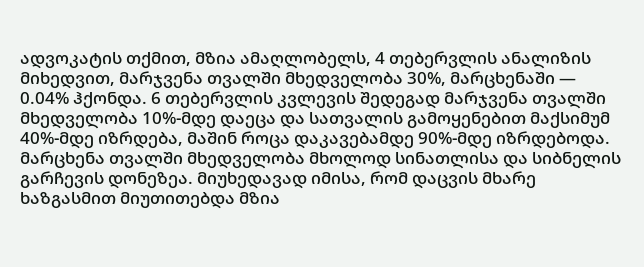ადვოკატის თქმით, მზია ამაღლობელს, 4 თებერვლის ანალიზის მიხედვით, მარჯვენა თვალში მხედველობა 30%, მარცხენაში — 0.04% ჰქონდა. 6 თებერვლის კვლევის შედეგად მარჯვენა თვალში მხედველობა 10%-მდე დაეცა და სათვალის გამოყენებით მაქსიმუმ 40%-მდე იზრდება, მაშინ როცა დაკავებამდე 90%-მდე იზრდებოდა. მარცხენა თვალში მხედველობა მხოლოდ სინათლისა და სიბნელის გარჩევის დონეზეა. მიუხედავად იმისა, რომ დაცვის მხარე ხაზგასმით მიუთითებდა მზია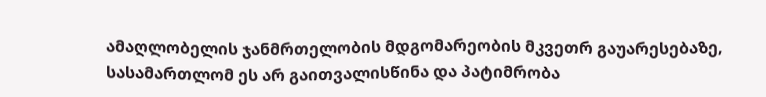ამაღლობელის ჯანმრთელობის მდგომარეობის მკვეთრ გაუარესებაზე, სასამართლომ ეს არ გაითვალისწინა და პატიმრობა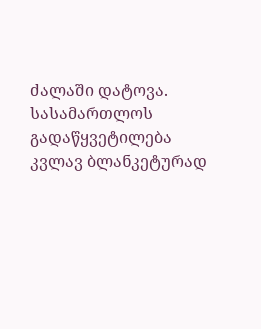ძალაში დატოვა. სასამართლოს გადაწყვეტილება კვლავ ბლანკეტურად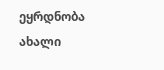ეყრდნობა ახალი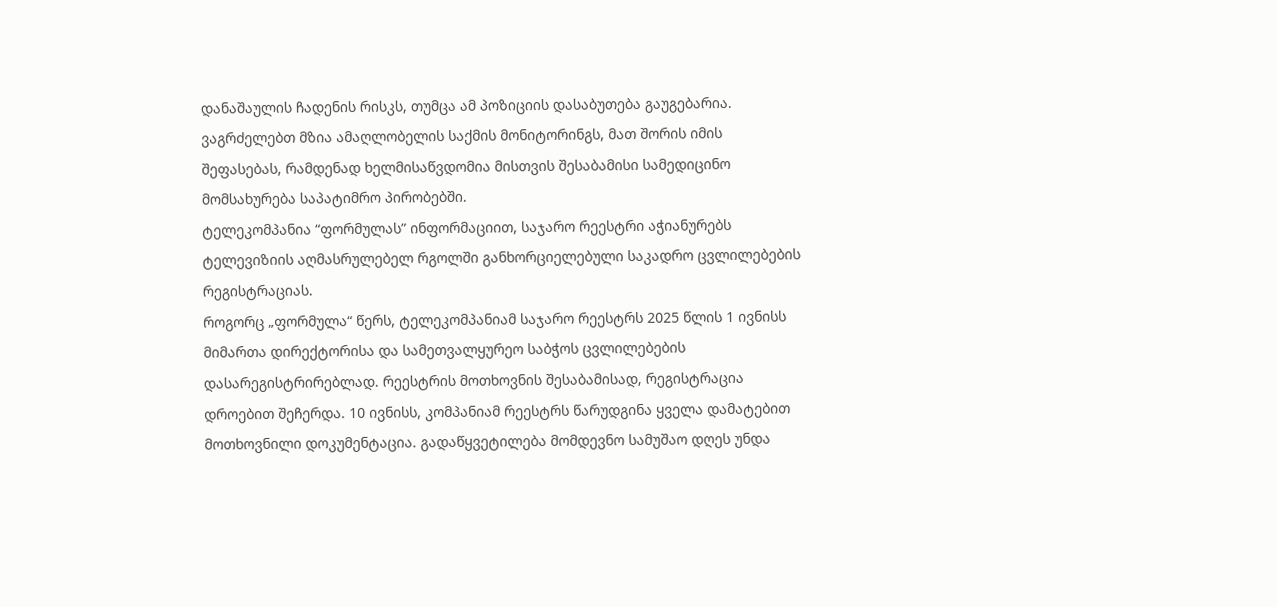დანაშაულის ჩადენის რისკს, თუმცა ამ პოზიციის დასაბუთება გაუგებარია.
ვაგრძელებთ მზია ამაღლობელის საქმის მონიტორინგს, მათ შორის იმის შეფასებას, რამდენად ხელმისაწვდომია მისთვის შესაბამისი სამედიცინო მომსახურება საპატიმრო პირობებში.
ტელეკომპანია “ფორმულას” ინფორმაციით, საჯარო რეესტრი აჭიანურებს ტელევიზიის აღმასრულებელ რგოლში განხორციელებული საკადრო ცვლილებების რეგისტრაციას.
როგორც „ფორმულა“ წერს, ტელეკომპანიამ საჯარო რეესტრს 2025 წლის 1 ივნისს მიმართა დირექტორისა და სამეთვალყურეო საბჭოს ცვლილებების დასარეგისტრირებლად. რეესტრის მოთხოვნის შესაბამისად, რეგისტრაცია დროებით შეჩერდა. 10 ივნისს, კომპანიამ რეესტრს წარუდგინა ყველა დამატებით მოთხოვნილი დოკუმენტაცია. გადაწყვეტილება მომდევნო სამუშაო დღეს უნდა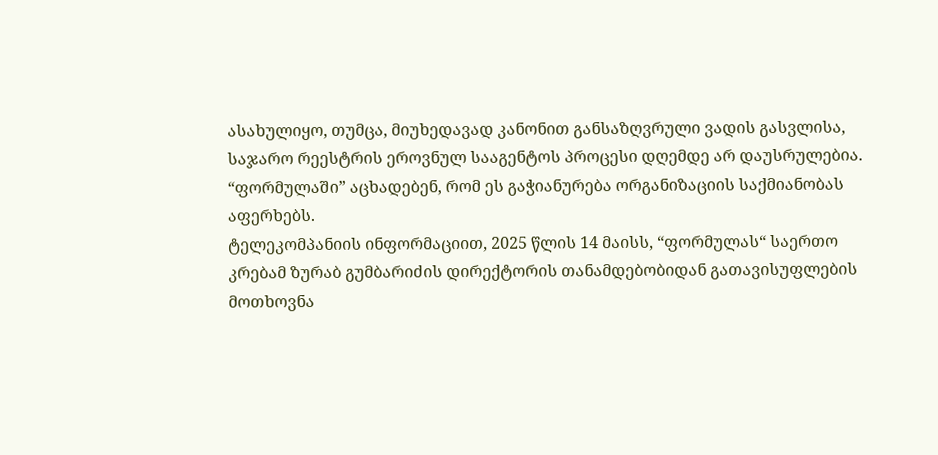ასახულიყო, თუმცა, მიუხედავად კანონით განსაზღვრული ვადის გასვლისა, საჯარო რეესტრის ეროვნულ სააგენტოს პროცესი დღემდე არ დაუსრულებია.
“ფორმულაში” აცხადებენ, რომ ეს გაჭიანურება ორგანიზაციის საქმიანობას აფერხებს.
ტელეკომპანიის ინფორმაციით, 2025 წლის 14 მაისს, “ფორმულას“ საერთო კრებამ ზურაბ გუმბარიძის დირექტორის თანამდებობიდან გათავისუფლების მოთხოვნა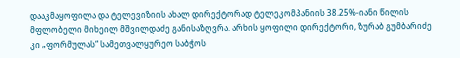დააკმაყოფილა და ტელევიზიის ახალ დირექტორად ტელეკომპანიის 38.25%-იანი წილის მფლობელი მიხეილ მშვილდაძე განისაზღვრა. არხის ყოფილი დირექტორი, ზურაბ გუმბარიძე კი „ფორმულას“ სამეთვალყურეო საბჭოს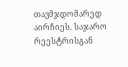თავმჯდომარედ აირჩიეს. საჯარო რეესტრისგან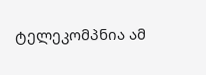ტელეკომპნია ამ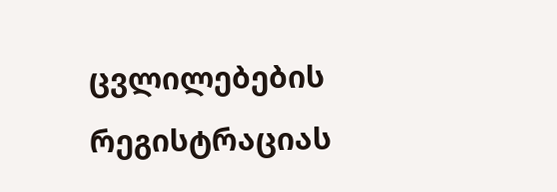ცვლილებების რეგისტრაციას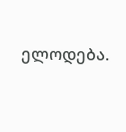ელოდება.